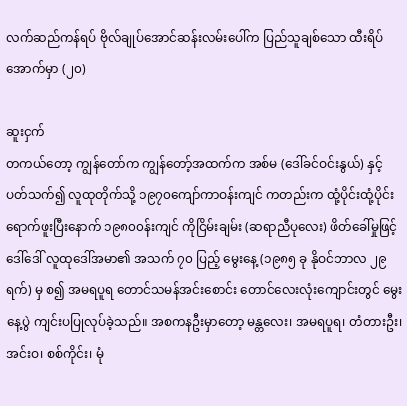လက်ဆည်ကန်ရပ် ဗိုလ်ချုပ်အောင်ဆန်းလမ်းပေါ်က ပြည်သူချစ်သော ထီးရိပ်အောက်မှာ (၂၀)

ဆူးငှက်
တကယ်တော့ ကျွန်တော်က ကျွန်တော့်အထက်က အစ်မ (ဒေါ်ခင်ဝင်းနွယ်) နှင့် ပတ်သက်၍ လူထုတိုက်သို့ ၁၉၇၀ကျော်ကာဝန်းကျင် ကတည်းက ထုံ့ပိုင်းထုံ့ပိုင်း ရောက်ဖူးပြီးနောက် ၁၉၈၀၀န်းကျင် ကိုငြိမ်းချမ်း (ဆရာညီပုလေး) ဖိတ်ခေါ်မှုဖြင့် ဒေါ်ဒေါ် လူထုဒေါ်အမာ၏ အသက် ၇၀ ပြည့် မွေးနေ့ (၁၉၈၅ ခု နိုဝင်ဘာလ ၂၉ရက်) မှ စ၍ အမရပူရ တောင်သမန်အင်းစောင်း တောင်လေးလုံးကျောင်းတွင် မွေးနေ့ပွဲ ကျင်းပပြုလုပ်ခဲ့သည်။ အစကနဦးမှာတော့ မန္တလေး၊ အမရပူရ၊ တံတားဦး၊ အင်းဝ၊ စစ်ကိုင်း၊ မုံ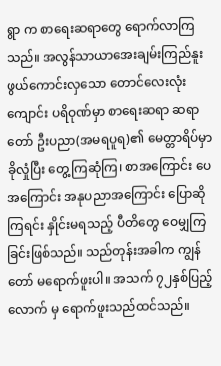ရွာ က စာရေးဆရာတွေ ရောက်လာကြသည်။ အလွန်သာယာအေးချမ်းကြည်နူးဖွယ်ကောင်းလှသော တောင်လေးလုံးကျောင်း ပရိဝုဏ်မှာ စာရေးဆရာ ဆရာတော် ဦးပညာ(အမရပူရ)၏ မေတ္တာရိပ်မှာ ခိုလှုံပြီး တွေ့ကြဆုံကြ၊ စာအကြောင်း ပေအကြောင်း အနုပညာအကြောင်း ပြောဆိုကြရင်း နှိုင်းမရသည့် ပီတိတွေ ဝေမျှကြခြင်းဖြစ်သည်။ သည်တုန်းအခါက ကျွန်တော် မရောက်ဖူးပါ။ အသက် ၇၂နှစ်ပြည့်လောက် မှ ရောက်ဖူးသည်ထင်သည်။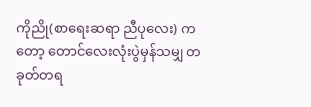ကိုညို(စာရေးဆရာ ညီပုလေး) ကတော့ တောင်လေးလုံးပွဲမှန်သမျှ တခုတ်တရ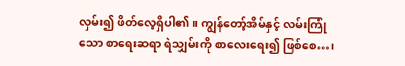လှမ်း၍ ဖိတ်လေ့ရှိပါ၏။ ကျွန်တော့်အိမ်နှင့် လမ်းကြုံသော စာရေးဆရာ ရဲသျှမ်းကို စာလေးရေး၍ ဖြစ်စေ…၊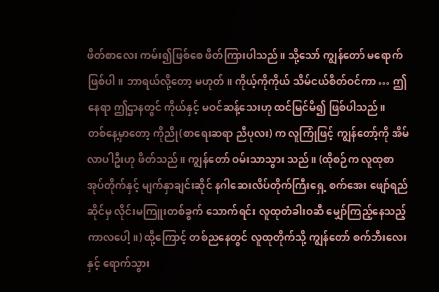ဖိတ်စာလေး ကမ်း၍ဖြစ်စေ ဖိတ်ကြားပါသည်။ သို့သော် ကျွန်တော် မရောက်ဖြစ်ပါ။ ဘာရယ်လို့တော့ မဟုတ်။ ကိုယ့်ကိုကိုယ် သိမ်ငယ်စိတ်ဝင်ကာ … ဤနေရာ ဤဌာနတွင် ကိုယ်နှင့် မဝင်ဆန့်သေးဟု ထင်မြင်မိ၍ ဖြစ်ပါသည်။
တစ်နေ့မှာတော့ ကိုညို(စာရေးဆရာ ညီပုလး) က လူကြုံဖြင့် ကျွန်တော့်ကို အိမ်လာပါဦးဟု ဖိတ်သည်။ ကျွန်တော် ဝမ်းသာသွား သည်။ (ထိုစဉ်က လူထုစာအုပ်တိုက်နှင့် မျက်နှာချင်းဆိုင် နဂါဆေးလိပ်တိုက်ကြီးရှေ့ စက်အေး ဖျော်ရည်ဆိုင်မှ လိုင်းမကြူးတစ်ခွက် သောက်ရင်း လူထုတံခါးဝဆီ မျှော်ကြည့်နေသည့်ကာလပေါ့။) ထို့ကြောင့် တစ်ညနေတွင် လူထုတိုက်သို့ ကျွန်တော် စက်ဘီးလေးနှင့် ရောက်သွား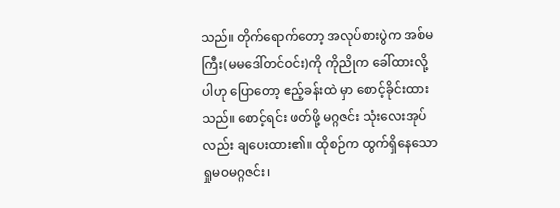သည်။ တိုက်ရောက်တော့ အလုပ်စားပွဲက အစ်မကြီး(မမဒေါ်တင်ဝင်း)ကို ကိုညိုက ခေါ်ထားလို့ပါဟု ပြောတော့ ဧည့်ခန်းထဲ မှာ စောင့်ခိုင်းထားသည်။ စောင့်ရင်း ဖတ်ဖို့ မဂ္ဂဇင်း သုံးလေးအုပ်လည်း ချပေးထား၏။ ထိုစဉ်က ထွက်ရှိနေသော ရှုမဝမဂ္ဂဇင်း၊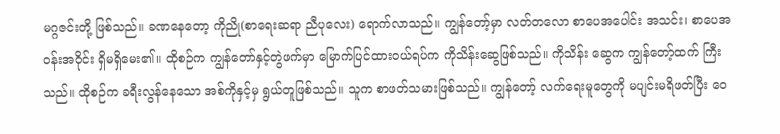မဂ္ဂဇင်းတို့ ဖြစ်သည်။ ခဏနေတော့ ကိုညို(စာရေးဆရာ ညီပုလေး) ရောက်လာသည်။ ကျွန်တော့်မှာ လတ်တလော စာပေအပေါင်း အသင်း၊ စာပေအဝန်းအဝိုင်း ရှိမရှိမေး၏။ ထိုစဉ်က ကျွန်တော်နှင့်တွဲဖက်မှာ မြောက်ပြင်ထားဝယ်ရပ်က ကိုသိန်းဆွေဖြစ်သည်။ ကိုသိန်း ဆွေက ကျွန်တော့်ထက် ကြီးသည်။ ထိုစဉ်က ခရီးလွန်နေသော အစ်ကိုနှင့်မှ ရွယ်တူဖြစ်သည်။ သူက စာဖတ်သမားဖြစ်သည်။ ကျွန်တော့် လက်ရေးမူတွေကို မပျင်းမရိဖတ်ပြီး ဝေ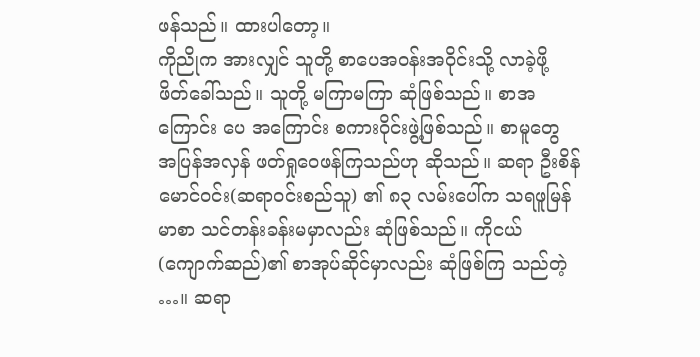ဖန်သည်။ ထားပါတော့။
ကိုညိုက အားလျှင် သူတို့ စာပေအဝန်းအဝိုင်းသို့ လာခဲ့ဖို့ ဖိတ်ခေါ်သည်။ သူတို့ မကြာမကြာ ဆုံဖြစ်သည်။ စာအကြောင်း ပေ အကြောင်း စကားဝိုင်းဖွဲ့ဖြစ်သည်။ စာမူတွေ အပြန်အလှန် ဖတ်ရှုဝေဖန်ကြသည်ဟု ဆိုသည်။ ဆရာ ဦးစိန်မောင်ဝင်း(ဆရာဝင်းစည်သူ) ၏ ၈၃ လမ်းပေါ်က သရဖူမြန်မာစာ သင်တန်းခန်းမမှာလည်း ဆုံဖြစ်သည်။ ကိုငယ်(ကျောက်ဆည်)၏ စာအုပ်ဆိုင်မှာလည်း ဆုံဖြစ်ကြ သည်တဲ့ …။ ဆရာ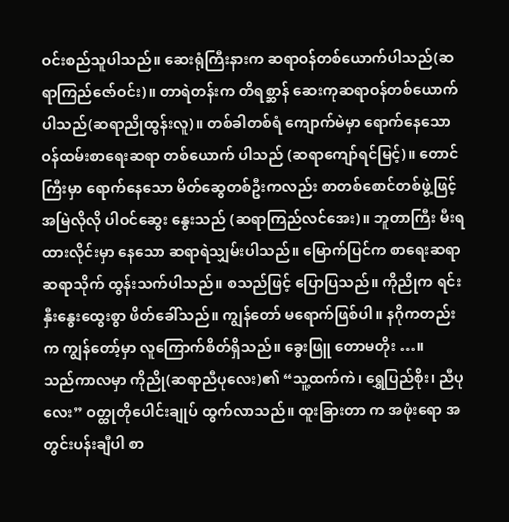ဝင်းစည်သူပါသည်။ ဆေးရုံကြီးနားက ဆရာဝန်တစ်ယောက်ပါသည်(ဆရာကြည်ဇော်ဝင်း)။ တာရဲတန်းက တိရစ္ဆာန် ဆေးကုဆရာဝန်တစ်ယောက်ပါသည်(ဆရာညိုထွန်းလူ)။ တစ်ခါတစ်ရံ ကျောက်မဲမှာ ရောက်နေသော ဝန်ထမ်းစာရေးဆရာ တစ်ယောက် ပါသည် (ဆရာကျော်ရင်မြင့်)။ တောင်ကြီးမှာ ရောက်နေသော မိတ်ဆွေတစ်ဦးကလည်း စာတစ်စောင်တစ်ဖွဲ့ဖြင့် အမြဲလိုလို ပါဝင်ဆွေး နွေးသည် (ဆရာကြည်လင်အေး)။ ဘူတာကြီး မီးရထားလိုင်းမှာ နေသော ဆရာရဲသျှမ်းပါသည်။ မြောက်ပြင်က စာရေးဆရာ ဆရာသိုက် ထွန်းသက်ပါသည်။ စသည်ဖြင့် ပြောပြသည်။ ကိုညိုက ရင်းနှီးနွေးထွေးစွာ ဖိတ်ခေါ်သည်။ ကျွန်တော် မရောက်ဖြစ်ပါ။ နဂိုကတည်းက ကျွန်တော့်မှာ လူကြောက်စိတ်ရှိသည်။ ခွေးဖြူ တောမတိုး …။
သည်ကာလမှာ ကိုညို(ဆရာညီပုလေး)၏ “သူ့ထက်ကဲ၊ ရွှေပြည်စိုး၊ ညီပုလေး” ဝတ္ထုတိုပေါင်းချုပ် ထွက်လာသည်။ ထူးခြားတာ က အဖုံးရော အတွင်းပန်းချီပါ စာ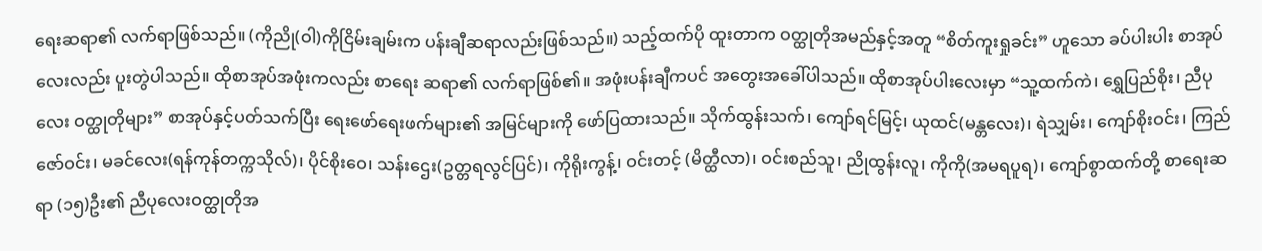ရေးဆရာ၏ လက်ရာဖြစ်သည်။ (ကိုညို(ဝါ)ကိုငြိမ်းချမ်းက ပန်းချီဆရာလည်းဖြစ်သည်။) သည့်ထက်ပို ထူးတာက ဝတ္ထုတိုအမည်နှင့်အတူ “စိတ်ကူးရှုခင်း” ဟူသော ခပ်ပါးပါး စာအုပ်လေးလည်း ပူးတွဲပါသည်။ ထိုစာအုပ်အဖုံးကလည်း စာရေး ဆရာ၏ လက်ရာဖြစ်၏။ အဖုံးပန်းချီကပင် အတွေးအခေါ်ပါသည်။ ထိုစာအုပ်ပါးလေးမှာ “သူ့ထက်ကဲ၊ ရွှေပြည်စိုး၊ ညီပုလေး ဝတ္ထုတိုများ” စာအုပ်နှင့်ပတ်သက်ပြီး ရေးဖော်ရေးဖက်များ၏ အမြင်များကို ဖော်ပြထားသည်။ သိုက်ထွန်းသက်၊ ကျော်ရင်မြင့်၊ ယုထင်(မန္တလေး)၊ ရဲသျှမ်း၊ ကျော်စိုးဝင်း၊ ကြည်ဇော်ဝင်း၊ မခင်လေး(ရန်ကုန်တက္ကသိုလ်)၊ ပိုင်စိုးဝေ၊ သန်းဌေး(ဥတ္တရလွင်ပြင်)၊ ကိုရိုးကွန့်၊ ဝင်းတင့် (မိတ္ထီလာ)၊ ဝင်းစည်သူ၊ ညိုထွန်းလူ၊ ကိုကို(အမရပူရ)၊ ကျော်စွာထက်တို့ စာရေးဆရာ (၁၅)ဦး၏ ညီပုလေးဝတ္ထုတိုအ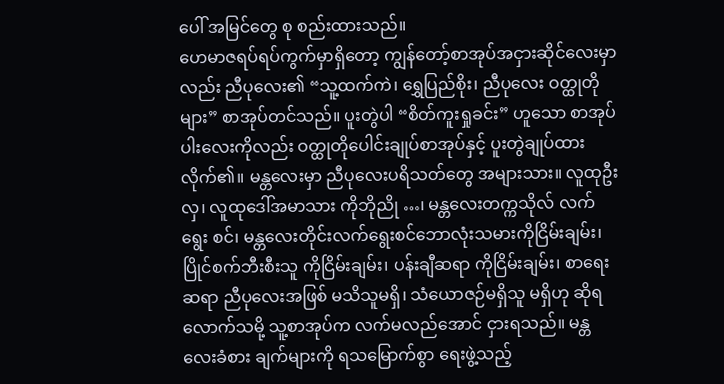ပေါ် အမြင်တွေ စု စည်းထားသည်။
ဟေမာဇရပ်ရပ်ကွက်မှာရှိတော့ ကျွန်တော့်စာအုပ်အငှားဆိုင်လေးမှာလည်း ညီပုလေး၏ “သူ့ထက်ကဲ၊ ရွှေပြည်စိုး၊ ညီပုလေး ဝတ္ထုတိုများ” စာအုပ်တင်သည်။ ပူးတွဲပါ “စိတ်ကူးရှုခင်း” ဟူသော စာအုပ်ပါးလေးကိုလည်း ဝတ္ထုတိုပေါင်းချုပ်စာအုပ်နှင့် ပူးတွဲချုပ်ထား လိုက်၏။ မန္တလေးမှာ ညီပုလေးပရိသတ်တွေ အများသား။ လူထုဦးလှ၊ လူထုဒေါ်အမာသား ကိုဘိုညို …၊ မန္တလေးတက္ကသိုလ် လက်ရွေး စင်၊ မန္တလေးတိုင်းလက်ရွေးစင်ဘောလုံးသမားကိုငြိမ်းချမ်း၊ ပြိုင်စက်ဘီးစီးသူ ကိုငြိမ်းချမ်း၊ ပန်းချီဆရာ ကိုငြိမ်းချမ်း၊ စာရေးဆရာ ညီပုလေးအဖြစ် မသိသူမရှိ၊ သံယောဇဉ်မရှိသူ မရှိဟု ဆိုရလောက်သမို့ သူ့စာအုပ်က လက်မလည်အောင် ငှားရသည်။ မန္တလေးခံစား ချက်များကို ရသမြောက်စွာ ရေးဖွဲ့သည့်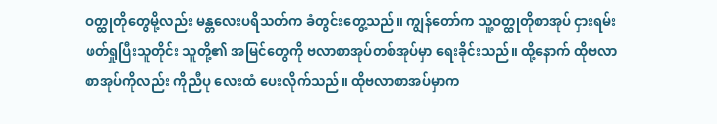ဝတ္ထုတိုတွေမို့လည်း မန္တလေးပရိသတ်က ခံတွင်းတွေ့သည်။ ကျွန်တော်က သူ့ဝတ္ထုတိုစာအုပ် ငှားရမ်းဖတ်ရှုပြီးသူတိုင်း သူတို့၏ အမြင်တွေကို ဗလာစာအုပ်တစ်အုပ်မှာ ရေးခိုင်းသည်။ ထို့နောက် ထိုဗလာစာအုပ်ကိုလည်း ကိုညီပု လေးထံ ပေးလိုက်သည်။ ထိုဗလာစာအပ်မှာက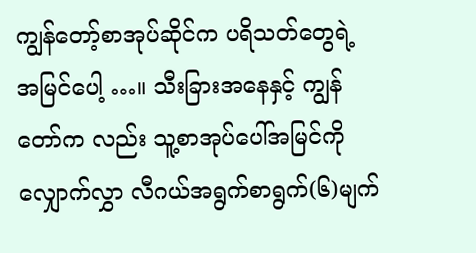ကျွန်တော့်စာအုပ်ဆိုင်က ပရိသတ်တွေရဲ့ အမြင်ပေါ့ …။ သီးခြားအနေနှင့် ကျွန်တော်က လည်း သူ့စာအုပ်ပေါ်အမြင်ကို လျှောက်လွှာ လီဂယ်အရွက်စာရွက်(၆)မျက်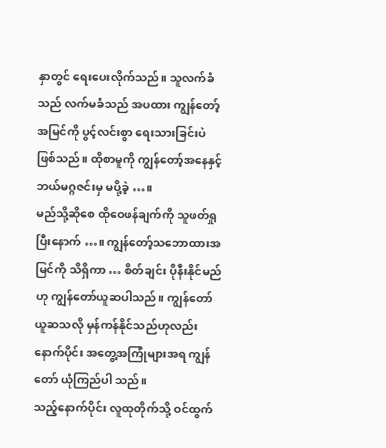နှာတွင် ရေးပေးလိုက်သည်။ သူလက်ခံသည် လက်မခံသည် အပထား ကျွန်တော့်အမြင်ကို ပွင့်လင်းစွာ ရေးသားခြင်းပဲ ဖြစ်သည်။ ထိုစာမူကို ကျွန်တော့်အနေနှင့် ဘယ်မဂ္ဂဇင်းမှ မပို့ခဲ့ …။
မည်သို့ဆိုစေ ထိုဝေဖန်ချက်ကို သူဖတ်ရှုပြီးနောက် …။ ကျွန်တော့်သဘောထားအမြင်ကို သိရှိကာ … စိတ်ချင်း ပိုနီးနိုင်မည်ဟု ကျွန်တော်ယူဆပါသည်။ ကျွန်တော်ယူဆသလို မှန်ကန်နိုင်သည်ဟုလည်း နောက်ပိုင်း အတွေ့အကြုံများအရ ကျွန်တော် ယုံကြည်ပါ သည်။
သည့်နောက်ပိုင်း လူထုတိုက်သို့ ဝင်ထွက်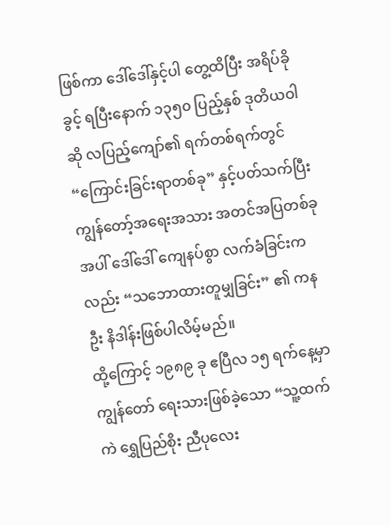ဖြစ်ကာ ဒေါ်ဒေါ်နှင့်ပါ တွေ့ထိပြီး အရိပ်ခိုခွင့် ရပြီးနောက် ၁၃၅၀ ပြည့်နှစ် ဒုတိယဝါဆို လပြည့်ကျော်၏ ရက်တစ်ရက်တွင် “ကြောင်းခြင်းရာတစ်ခု” နှင့်ပတ်သက်ပြီး ကျွန်တော့်အရေးအသား အတင်အပြတစ်ခုအပါ် ဒေါ်ဒေါ် ကျေနပ်စွာ လက်ခံခြင်းကလည်း “သဘောထားတူမျှခြင်း” ၏ ကနဦး နိဒါန်းဖြစ်ပါလိမ့်မည်။
ထို့ကြောင့် ၁၉၈၉ ခု ဧပြီလ ၁၅ ရက်နေ့မှာ ကျွန်တော် ရေးသားဖြစ်ခဲ့သော “သူ့ထက်ကဲ ရွှေပြည်စိုး ညီပုလေး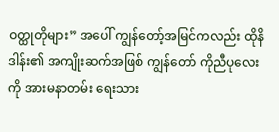ဝတ္ထုတိုများ” အပေါ် ကျွန်တော့်အမြင်ကလည်း ထိုနိဒါန်း၏ အကျိုးဆက်အဖြစ် ကျွန်တော် ကိုညီပုလေးကို အားမနာတမ်း ရေးသား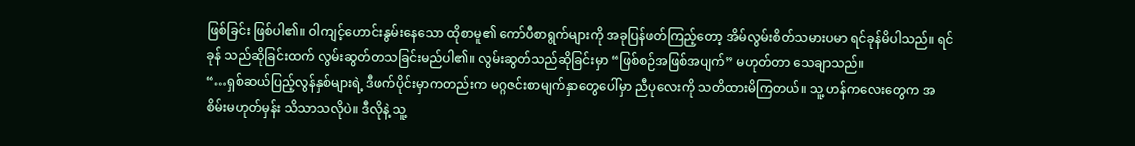ဖြစ်ခြင်း ဖြစ်ပါ၏။ ဝါကျင့်ဟောင်းနွမ်းနေသော ထိုစာမူ၏ ကော်ပီစာရွက်များကို အခုပြန်ဖတ်ကြည့်တော့ အိမ်လွမ်းစိတ်သမားပမာ ရင်ခုန်မိပါသည်။ ရင်ခုန် သည်ဆိုခြင်းထက် လွမ်းဆွတ်တသခြင်းမည်ပါ၏။ လွမ်းဆွတ်သည်ဆိုခြင်းမှာ “ဖြစ်စဉ်အဖြစ်အပျက်” မဟုတ်တာ သေချာသည်။
“…ရှစ်ဆယ်ပြည့်လွန်နှစ်များရဲ့ ဒီဖက်ပိုင်းမှာကတည်းက မဂ္ဂဇင်းစာမျက်နှာတွေပေါ်မှာ ညီပုလေးကို သတိထားမိကြတယ်။ သူ့ ဟန်ကလေးတွေက အစိမ်းမဟုတ်မှန်း သိသာသလိုပဲ။ ဒီလိုနဲ့ သူ့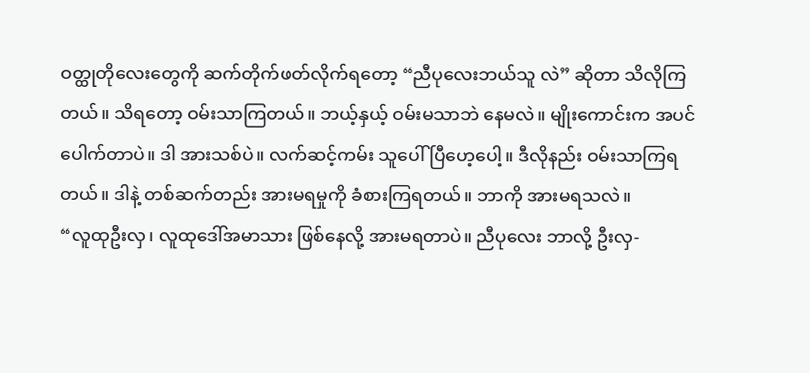ဝတ္ထုတိုလေးတွေကို ဆက်တိုက်ဖတ်လိုက်ရတော့ “ညီပုလေးဘယ်သူ လဲ” ဆိုတာ သိလိုကြတယ်။ သိရတော့ ဝမ်းသာကြတယ်။ ဘယ့်နှယ့် ဝမ်းမသာဘဲ နေမလဲ။ မျိုးကောင်းက အပင်ပေါက်တာပဲ။ ဒါ အားသစ်ပဲ။ လက်ဆင့်ကမ်း သူပေါ်ပြီဟေ့ပေါ့။ ဒီလိုနည်း ဝမ်းသာကြရတယ်။ ဒါနဲ့ တစ်ဆက်တည်း အားမရမှုကို ခံစားကြရတယ်။ ဘာကို အားမရသလဲ။
“လူထုဦးလှ၊ လူထုဒေါ်အမာသား ဖြစ်နေလို့ အားမရတာပဲ။ ညီပုလေး ဘာလို့ ဦးလှ-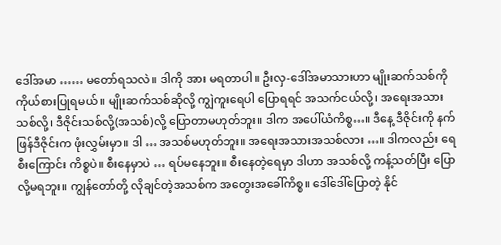ဒေါ်အမာ …… မတော်ရသလဲ။ ဒါကို အား မရတာပါ။ ဦးလှ-ဒေါ်အမာသားဟာ မျိုးဆက်သစ်ကို ကိုယ်စားပြုရမယ်။ မျိုးဆက်သစ်ဆိုလို့ ကျွဲကူးရေပါ ပြောရရင် အသက်ငယ်လို့၊ အရေးအသားသစ်လို့၊ ဒီဇိုင်းသစ်လို့(အသစ်)လို့ ပြောတာမဟုတ်ဘူး။ ဒါက အပေါ်ယံကိစ္စ…။ ဒီနေ့ ဒီဇိုင်းကို နက်ဖြန်ဒီဇိုင်းက ဖုံးလွှမ်းမှာ။ ဒါ … အသစ်မဟုတ်ဘူး။ အရေးအသားအသစ်လား …။ ဒါကလည်း ရေစီးကြောင်း ကိစ္စပဲ။ စီးနေမှာပဲ … ရပ်မနေဘူး။ စီးနေတဲ့ရေမှာ ဒါဟာ အသစ်လို့ ကန့်သတ်ပြီး ပြောလို့မရဘူး။ ကျွန်တော်တို့ လိုချင်တဲ့အသစ်က အတွေးအခေါ်ကိစ္စ။ ဒေါ်ဒေါ်ပြောတဲ့ နိုင်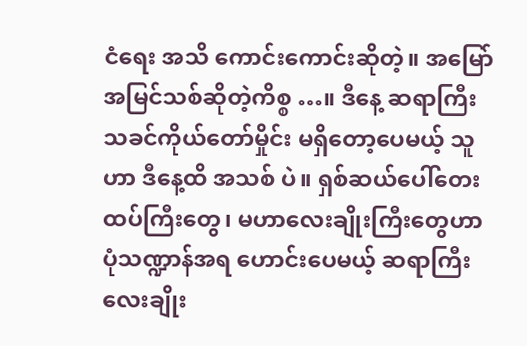ငံရေး အသိ ကောင်းကောင်းဆိုတဲ့။ အမြော်အမြင်သစ်ဆိုတဲ့ကိစ္စ …။ ဒီနေ့ ဆရာကြီး သခင်ကိုယ်တော်မှိုင်း မရှိတော့ပေမယ့် သူဟာ ဒီနေ့ထိ အသစ် ပဲ။ ရှစ်ဆယ်ပေါ်တေးထပ်ကြီးတွေ၊ မဟာလေးချိုးကြီးတွေဟာ ပုံသဏ္ဍာန်အရ ဟောင်းပေမယ့် ဆရာကြီး လေးချိုး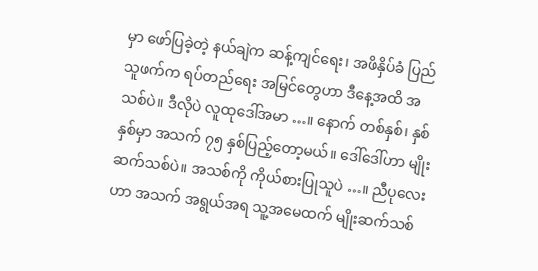မှာ ဖော်ပြခဲ့တဲ့ နယ်ချဲက ဆန့်ကျင်ရေး၊ အဖိနှိပ်ခံ ပြည်သူဖက်က ရပ်တည်ရေး အမြင်တွေဟာ ဒီနေ့အထိ အသစ်ပဲ။ ဒီလိုပဲ လူထုဒေါ်အမာ …။ နောက် တစ်နှစ်၊ နှစ်နှစ်မှာ အသက် ၇၅ နှစ်ပြည့်တော့မယ်။ ဒေါ်ဒေါ်ဟာ မျိုးဆက်သစ်ပဲ။ အသစ်ကို ကိုယ်စားပြုသူပဲ …။ ညီပုလေးဟာ အသက် အရွယ်အရ သူ့အမေထက် မျိုးဆက်သစ်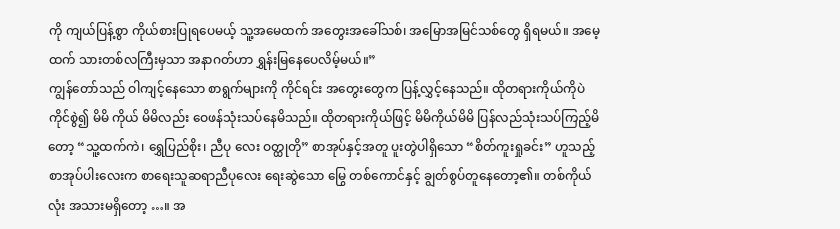ကို ကျယ်ပြန့်စွာ ကိုယ်စားပြုရပေမယ့် သူ့အမေထက် အတွေးအခေါ်သစ်၊ အမြောအမြင်သစ်တွေ ရှိရမယ်။ အမေ့ထက် သားတစ်လကြီးမှသာ အနာဂတ်ဟာ ရွှန်းမြနေပေလိမ့်မယ်။”
ကျွန်တော်သည် ဝါကျင့်နေသော စာရွက်များကို ကိုင်ရင်း အတွေးတွေက ပြန့်လွှင့်နေသည်။ ထိုတရားကိုယ်ကိုပဲ ကိုင်စွဲ၍ မိမိ ကိုယ် မိမိလည်း ဝေဖန်သုံးသပ်နေမိသည်။ ထိုတရားကိုယ်ဖြင့် မိမိကိုယ်မိမိ ပြန်လည်သုံးသပ်ကြည့်မိတော့ “သူ့ထက်ကဲ၊ ရွှေပြည်စိုး၊ ညီပု လေး ဝတ္ထုတို” စာအုပ်နှင့်အတူ ပူးတွဲပါရှိသော “စိတ်ကူးရှုခင်း” ဟူသည့် စာအုပ်ပါးလေးက စာရေးသူဆရာညီပုလေး ရေးဆွဲသော မြွေ တစ်ကောင်နှင့် ချွတ်စွပ်တူနေတော့၏။ တစ်ကိုယ်လုံး အသားမရှိတော့ …။ အ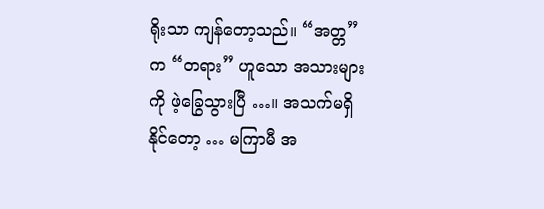ရိုးသာ ကျန်တော့သည်။ “အတ္တ”က “တရား” ဟူသော အသားများကို ဖဲ့ခြွေသွားပြီ …။ အသက်မရှိနိုင်တော့ … မကြာမီ အ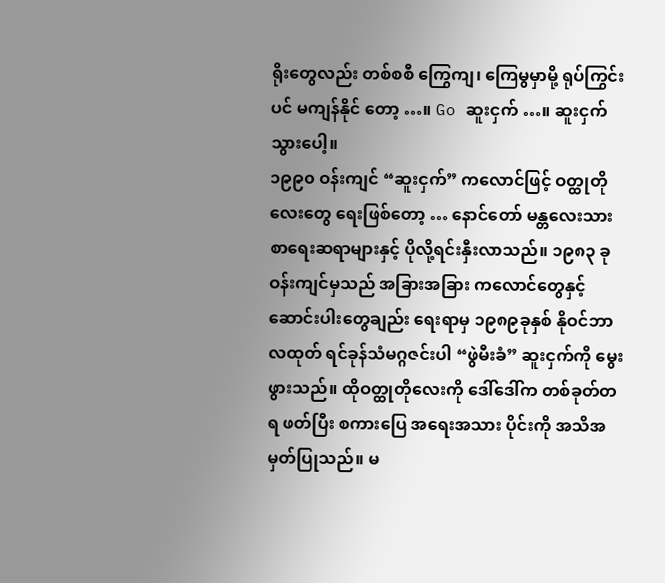ရိုးတွေလည်း တစ်စစီ ကြွေကျ၊ ကြေမွမှာမို့ ရုပ်ကြွင်းပင် မကျန်နိုင် တော့ …။ Go ဆူးငှက် …။ ဆူးငှက်သွားပေါ့။
၁၉၉၀ ဝန်းကျင် “ဆူးငှက်” ကလောင်ဖြင့် ဝတ္ထုတိုလေးတွေ ရေးဖြစ်တော့ … နောင်တော် မန္တလေးသား စာရေးဆရာများနှင့် ပိုလို့ရင်းနှီးလာသည်။ ၁၉၈၃ ခုဝန်းကျင်မှသည် အခြားအခြား ကလောင်တွေနှင့် ဆောင်းပါးတွေချည်း ရေးရာမှ ၁၉၈၉ခုနှစ် နိုဝင်ဘာလထုတ် ရင်ခုန်သံမဂ္ဂဇင်းပါ “ဖွဲမီးခံ” ဆူးငှက်ကို မွေးဖွားသည်။ ထိုဝတ္ထုတိုလေးကို ဒေါ်ဒေါ်က တစ်ခုတ်တရ ဖတ်ပြီး စကားပြေ အရေးအသား ပိုင်းကို အသိအမှတ်ပြုသည်။ မ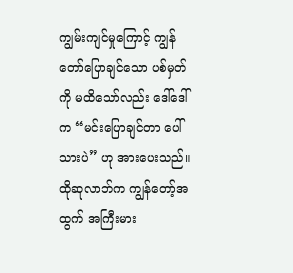ကျွမ်းကျင်မှုကြောင့် ကျွန်တော်ပြောချင်သော ပစ်မှတ်ကို မထိသော်လည်း ဒေါ်ဒေါ်က “မင်းပြောချင်တာ ပေါ်သားပဲ” ဟု အားပေးသည်။ ထိုဆုလာဘ်က ကျွန်တော့်အထွက် အကြီးမား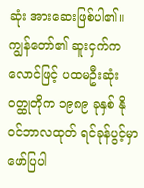ဆုံး အားဆေးဖြစ်ပါ၏။
ကျွန်တော်၏ ဆူးငှက်ကလောင်ဖြင့် ပထမဦးဆုံး ဝတ္ထုတိုက ၁၉၈၉ ခုနှစ် နိုဝင်ဘာလထုတ် ရင်ခုန်ပွင့်မှာ ဖော်ပြပါ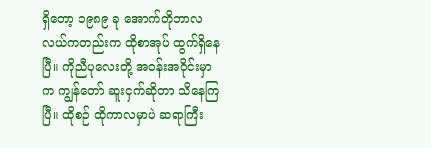ရှိတော့ ၁၉၈၉ ခု အောက်တိုဘာလလယ်ကတည်းက ထိုစာအုပ် ထွက်ရှိနေပြီ။ ကိုညီပုလေးတို့ အဝန်းအဝိုင်းမှာက ကျွန်တော် ဆူးငှက်ဆိုတာ သိနေကြ ပြီ။ ထိုစဉ် ထိုကာလမှာပဲ ဆရာကြီး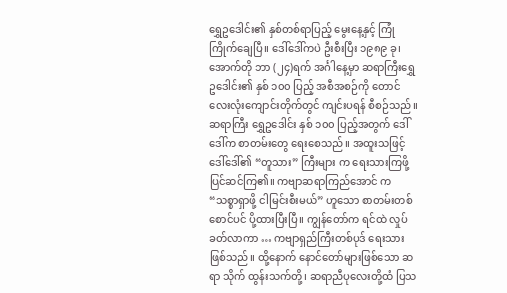ရွှေဥဒေါင်း၏ နှစ်တစ်ရာပြည့် မွေးနေ့နှင့် ကြုံကြိုက်ချေပြီ။ ဒေါ်ဒေါ်ကပဲ ဦးစီးပြီး ၁၉၈၉ ခု၊ အောက်တို ဘာ (၂၄)ရက် အင်္ဂါနေ့မှာ ဆရာကြီးရွှေဥဒေါင်း၏ နှစ် ၁၀၀ ပြည့် အစီအစဉ်ကို တောင်လေးလုံးကျောင်းတိုက်တွင် ကျင်းပရန် စီစဉ်သည်။
ဆရာကြီး ရွှေဥဒေါင်း နှစ် ၁၀၀ ပြည့်အတွက် ဒေါ်ဒေါ်က စာတမ်းတွေ ရေးစေသည်။ အထူးသဖြင့် ဒေါ်ဒေါ်၏ “တူသား” ကြီးများ က ရေးသားကြဖို့ ပြင်ဆင်ကြ၏။ ကဗျာဆရာကြည်အောင် က “သစ္စာရှာဖို့ ငါမြင်းစီးမယ်” ဟူသော စာတမ်းတစ်စောင်ပင် ပို့ထားပြီးပြီ။ ကျွန်တော်က ရင်ထဲ လှုပ်ခတ်လာကာ … ကဗျာရှည်ကြီးတစ်ပုဒ် ရေးသားဖြစ်သည်။ ထို့နောက် နောင်တော်များဖြစ်သော ဆရာ သိုက် ထွန်းသက်တို့၊ ဆရာညီပုလေးတို့ထံ ပြသ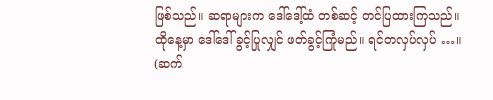ဖြစ်သည်။ ဆရာများက ဒေါ်ဒေါ့်ထံ တစ်ဆင့် တင်ပြထားကြသည်။ ထိုနေ့မှာ ဒေါ်ဒေါ် ခွင့်ပြုလျှင် ဖတ်ခွင့်ကြုံမည်။ ရင်တလှပ်လှပ် …။
(ဆက်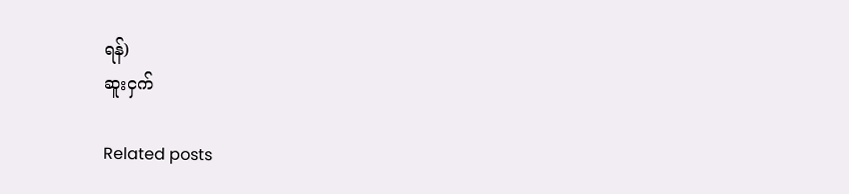ရန်)
ဆူးငှက်

Related posts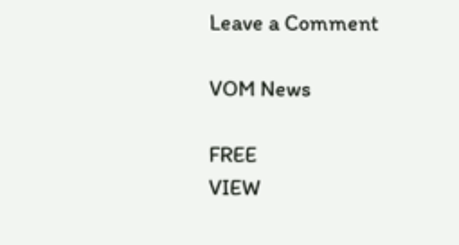Leave a Comment

VOM News

FREE
VIEW